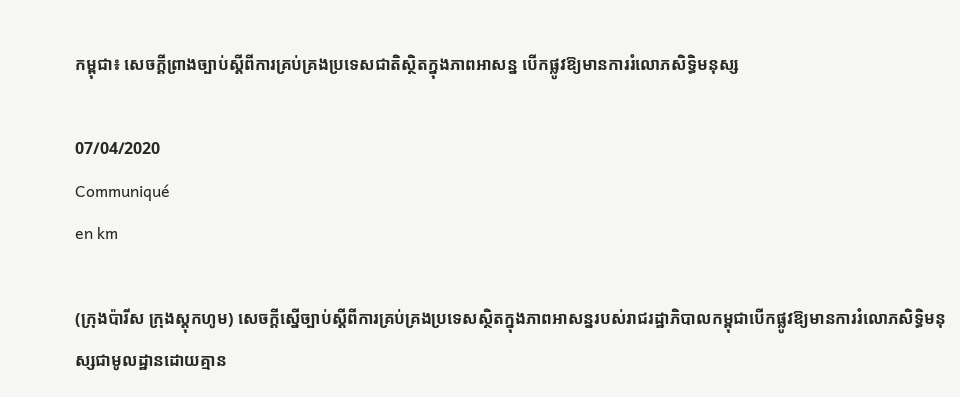កម្ពុជា៖ សេចក្ដីព្រាងច្បាប់ស្ដីពីការគ្រប់គ្រងប្រទេសជាតិស្ថិតក្នុងភាពអាសន្ន បើកផ្លូវឱ្យមានការរំលោភសិទ្ធិមនុស្ស

07/04/2020
Communiqué
en km

(ក្រុងប៉ារីស ក្រុងស្តុកហូម) សេចក្ដីស្នើច្បាប់ស្ដីពីការគ្រប់គ្រងប្រទេសស្ថិតក្នុងភាពអាសន្នរបស់រាជរដ្ឋាភិបាលកម្ពុជាបើកផ្លូវឱ្យមានការរំលោភសិទ្ធិមនុស្សជាមូលដ្ឋានដោយគ្មាន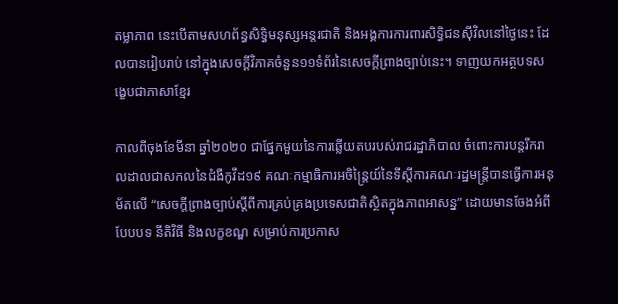តម្លាភាព នេះបើតាមសហព័ន្ធសិទ្ធិមនុស្សអន្តរជាតិ និងអង្គការការពារសិទ្ធិជនស៊ីវិលនៅថ្ងៃនេះ ដែលបានរៀបរាប់ នៅក្នុងសេចក្ដីវិភាគចំនួន១១ទំព័រនៃសេចក្ដីព្រាងច្បាប់នេះ។ ទាញយកអត្ថបទសង្ខេបជាភាសាខ្មែរ

កាលពីចុងខែមីនា ឆ្នាំ២០២០ ជាផ្នែកមួយនៃការឆ្លើយតបរបស់រាជរដ្ឋាភិបាល ចំពោះការបន្តរីករាលដាលជាសកលនៃជំងឺកូវីដ១៩ គណៈកម្មាធិការអចិន្រ្តៃយ៍នៃទីស្ដីការគណៈរដ្ឋមន្រ្តីបានធ្វើការអនុម័តលើ “សេចក្ដីព្រាងច្បាប់ស្ដីពីការគ្រប់គ្រងប្រទេសជាតិស្ថិតក្នុងភាពអាសន្ន” ដោយមានចែងអំពីបែបបទ នីតិវិធី និងលក្ខខណ្ឌ សម្រាប់ការប្រកាស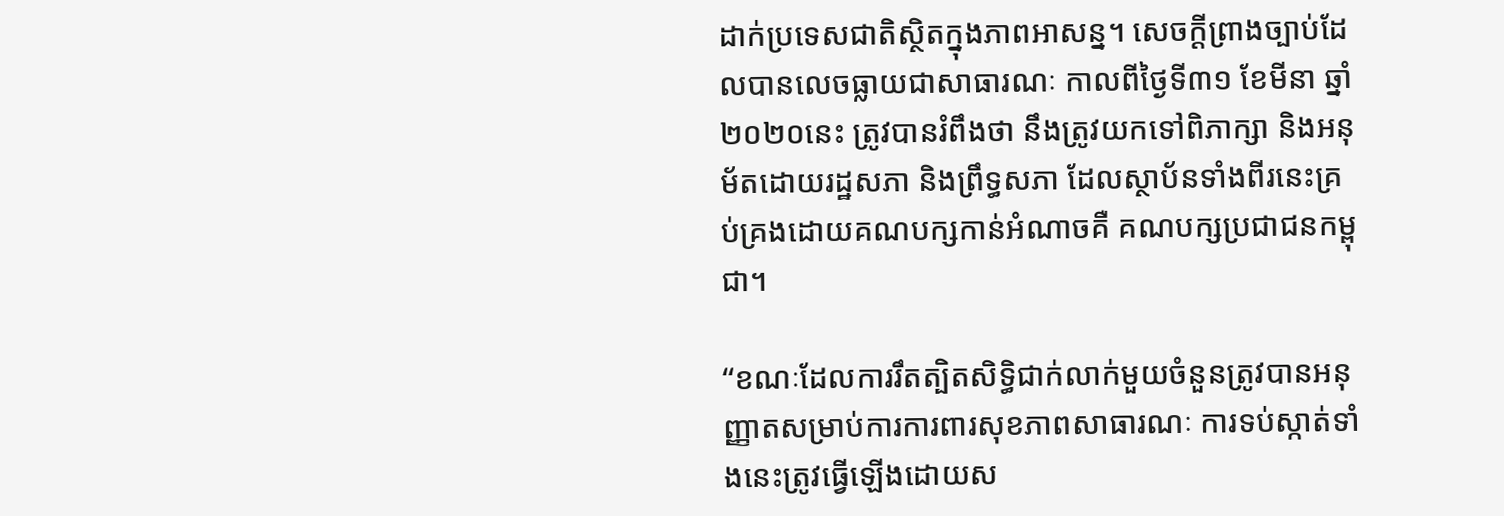ដាក់ប្រទេសជាតិស្ថិតក្នុងភាពអាសន្ន។ សេចក្ដីព្រាងច្បាប់ដែលបានលេចធ្លាយជាសាធារណៈ កាលពីថ្ងៃទី៣១ ខែមីនា ឆ្នាំ២០២០នេះ ត្រូវបានរំពឹងថា នឹងត្រូវយកទៅពិភាក្សា និងអនុម័តដោយរដ្ឋសភា និងព្រឹទ្ធសភា ដែលស្ថាប័នទាំងពីរនេះគ្រប់គ្រងដោយគណបក្សកាន់អំណាចគឺ គណបក្សប្រជាជនកម្ពុជា។

“ខណៈដែលការរឹតត្បិតសិទ្ធិជាក់លាក់មួយចំនួនត្រូវបានអនុញ្ញាតសម្រាប់ការការពារសុខភាពសាធារណៈ ការទប់ស្កាត់ទាំងនេះត្រូវធ្វើឡើងដោយស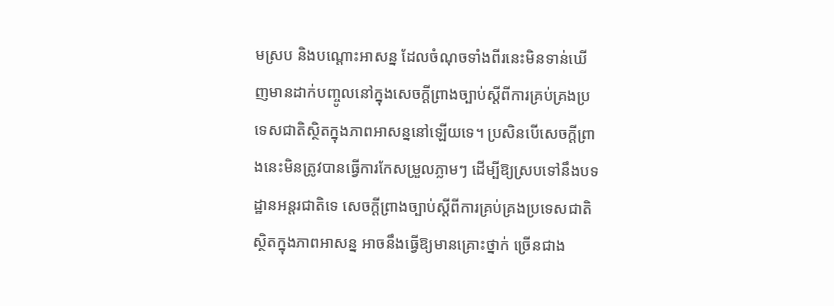មស្រប និងបណ្ដោះអាសន្ន ដែលចំណុចទាំងពីរនេះមិនទាន់ឃើញមានដាក់បញ្ចូលនៅក្នុងសេចក្ដីព្រាងច្បាប់ស្ដីពីការគ្រប់គ្រងប្រទេសជាតិស្ថិតក្នុងភាពអាសន្ននៅឡើយទេ។ ប្រសិនបើសេចក្ដីព្រាងនេះមិនត្រូវបានធ្វើការកែសម្រួលភ្លាមៗ ដើម្បីឱ្យស្របទៅនឹងបទដ្ឋានអន្តរជាតិទេ សេចក្ដីព្រាងច្បាប់ស្ដីពីការគ្រប់គ្រងប្រទេសជាតិស្ថិតក្នុងភាពអាសន្ន អាចនឹងធ្វើឱ្យមានគ្រោះថ្នាក់ ច្រើនជាង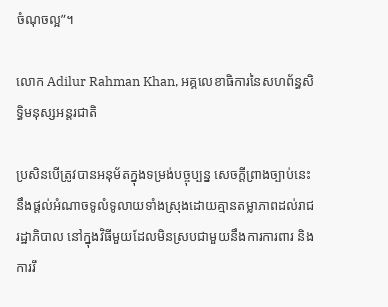ចំណុចល្អ”។

លោក Adilur Rahman Khan, អគ្គលេខាធិការនៃសហព័ន្ធសិទ្ធិមនុស្សអន្តរជាតិ

ប្រសិនបើត្រូវបានអនុម័តក្នុងទម្រង់បច្ចុប្បន្ន សេចក្ដីព្រាងច្បាប់នេះនឹងផ្ដល់អំណាចទូលំទូលាយទាំងស្រុងដោយគ្មានតម្លាភាពដល់រាជរដ្ឋាភិបាល នៅក្នុងវិធីមួយដែលមិនស្របជាមួយនឹងការការពារ និងការរឹ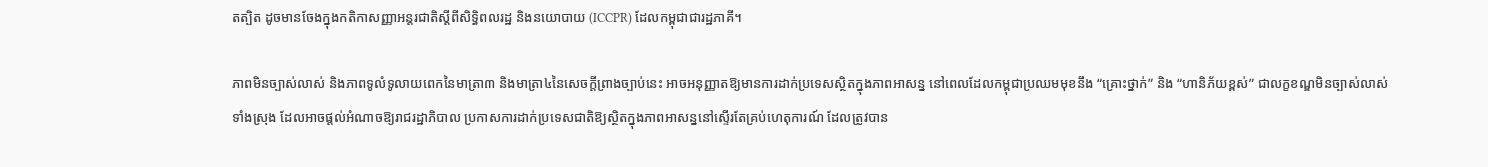តត្បិត ដូចមានចែងក្នុងកតិកាសញ្ញាអន្តរជាតិស្ដីពីសិទ្ធិពលរដ្ឋ និងនយោបាយ (ICCPR) ដែលកម្ពុជាជារដ្ឋភាគី។

ភាពមិនច្បាស់លាស់ និងភាពទូលំទូលាយពេកនៃមាត្រា៣ និងមាត្រា៤នៃសេចក្ដីព្រាងច្បាប់នេះ អាចអនុញ្ញាតឱ្យមានការដាក់ប្រទេសស្ថិតក្នុងភាពអាសន្ន នៅពេលដែលកម្ពុជាប្រឈមមុខនឹង “គ្រោះថ្នាក់” និង “ហានិភ័យខ្ពស់” ជាលក្ខខណ្ឌមិនច្បាស់លាស់ទាំងស្រុង ដែលអាចផ្ដល់អំណាចឱ្យរាជរដ្ឋាភិបាល ប្រកាសការដាក់ប្រទេសជាតិឱ្យស្ថិតក្នុងភាពអាសន្ននៅស្ទើរតែគ្រប់ហេតុការណ៍ ដែលត្រូវបាន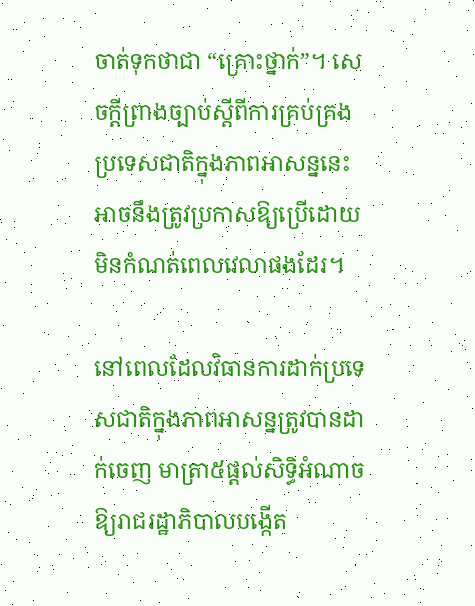ចាត់ទុកថាជា “គ្រោះថ្នាក់”។ សេចក្ដីព្រាងច្បាប់ស្ដីពីការគ្រប់គ្រងប្រទេសជាតិក្នុងភាពអាសន្ននេះ អាចនឹងត្រូវប្រកាសឱ្យប្រើដោយមិនកំណត់ពេលវេលាផងដែរ។

នៅពេលដែលវិធានការដាក់ប្រទេសជាតិក្នុងភាពអាសន្នត្រូវបានដាក់ចេញ មាត្រា៥ផ្ដល់សិទ្ធិអំណាចឱ្យរាជរដ្ឋាភិបាលបង្កើត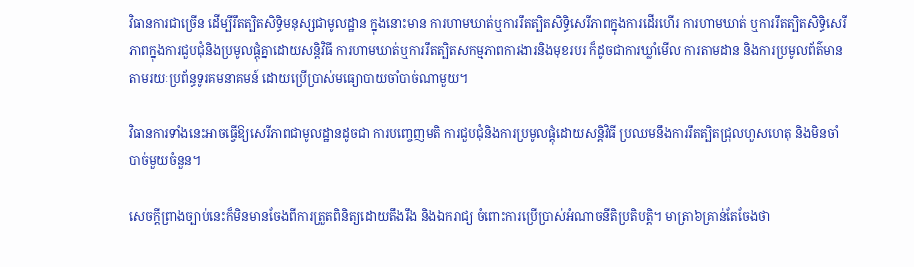វិធានការជាច្រើន ដើម្បីរឹតត្បិតសិទ្ធិមនុស្សជាមូលដ្ឋាន ក្នុងនោះមាន ការហាមឃាត់ឬការរឹតត្បិតសិទ្ធិសេរីភាពក្នុងការដើរហើរ ការហាមឃាត់ ឬការរឹតត្បិតសិទ្ធិសេរីភាពក្នុងការជួបជុំនិងប្រមូលផ្ដុំគ្នាដោយសន្ដិវិធី ការហាមឃាត់ឬការរឹតត្បិតសកម្មភាពការងារនិងមុខរបរ ក៏ដូចជាការឃ្លាំមើល ការតាមដាន និងការប្រមូលព័ត៌មានតាមរយៈប្រព័ន្ធទូរគមនាគមន៍ ដោយប្រើប្រាស់មធ្យោបាយចាំបាច់ណាមួយ។

វិធានការទាំងនេះអាចធ្វើឱ្យសេរីភាពជាមូលដ្ឋានដូចជា ការបញ្ចេញមតិ ការជួបជុំនិងការប្រមូលផ្ដុំដោយសន្ដិវិធី ប្រឈមនឹងការរឹតត្បិតជ្រុលហួសហេតុ និងមិនចាំបាច់មួយចំនួន។

សេចក្ដីព្រាងច្បាប់នេះក៏មិនមានចែងពីការត្រួតពិនិត្យដោយតឹងរឹង និងឯករាជ្យ ចំពោះការប្រើប្រាស់អំណាចនីតិប្រតិបត្តិ។ មាត្រា៦គ្រាន់តែចែងថា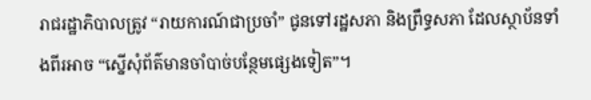រាជរដ្ឋាភិបាលត្រូវ “រាយការណ៍ជាប្រចាំ” ជូនទៅរដ្ឋសភា និងព្រឹទ្ធសភា ដែលស្ថាប័នទាំងពីរអាច “ស្នើសុំព័ត៌មានចាំបាច់បន្ថែមផ្សេងទៀត”។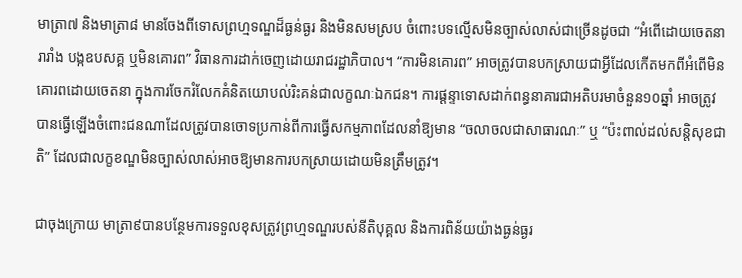មាត្រា៧ និងមាត្រា៨ មានចែងពីទោសព្រហ្មទណ្ឌដ៏ធ្ងន់ធ្ងរ និងមិនសមស្រប ចំពោះបទល្មើសមិនច្បាស់លាស់ជាច្រើនដូចជា “អំពើដោយចេតនារារាំង បង្កឧបសគ្គ ឬមិនគោរព” វិធានការដាក់ចេញដោយរាជរដ្ឋាភិបាល។ “ការមិនគោរព” អាចត្រូវបានបកស្រាយជាអ្វីដែលកើតមកពីអំពើមិនគោរពដោយចេតនា ក្នុងការចែករំលែកគំនិតយោបល់រិះគន់ជាលក្ខណៈឯកជន។ ការផ្ដន្ទាទោសដាក់ពន្ធនាគារជាអតិបរមាចំនួន១០ឆ្នាំ អាចត្រូវបានធ្វើឡើងចំពោះជនណាដែលត្រូវបានចោទប្រកាន់ពីការធ្វើសកម្មភាពដែលនាំឱ្យមាន “ចលាចលជាសាធារណៈ” ឬ “ប៉ះពាល់ដល់សន្ដិសុខជាតិ” ដែលជាលក្ខខណ្ឌមិនច្បាស់លាស់អាចឱ្យមានការបកស្រាយដោយមិនត្រឹមត្រូវ។

ជាចុងក្រោយ មាត្រា៩បានបន្ថែមការទទួលខុសត្រូវព្រហ្មទណ្ឌរបស់នីតិបុគ្គល និងការពិន័យយ៉ាងធ្ងន់ធ្ងរ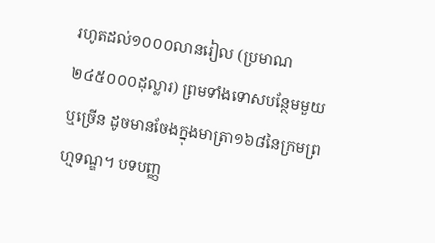រហូតដល់១០០០លានរៀល (ប្រមាណ២៤៥០០០ដុល្លារ) ព្រមទាំងទោសបន្ថែមមួយ ឬច្រើន ដូចមានចែងក្នុងមាត្រា១៦៨នៃក្រមព្រហ្មទណ្ឌ។ បទបញ្ញ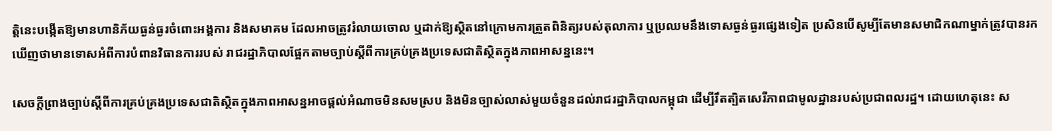ត្តិនេះបង្កើតឱ្យមានហានិភ័យធ្ងន់ធ្ងរចំពោះអង្គការ និងសមាគម ដែលអាចត្រូវរំលាយចោល ឬដាក់ឱ្យស្ថិតនៅក្រោមការត្រួតពិនិត្យរបស់តុលាការ ឬប្រឈមនឹងទោសធ្ងន់ធ្ងរផ្សេងទៀត ប្រសិនបើសូម្បីតែមានសមាជិកណាម្នាក់ត្រូវបានរកឃើញថាមានទោសអំពីការបំពានវិធានការរបស់ រាជរដ្ឋាភិបាលផ្អែកតាមច្បាប់ស្ដីពីការគ្រប់គ្រងប្រទេសជាតិស្ថិតក្នុងភាពអាសន្ននេះ។

សេចក្ដីព្រាងច្បាប់ស្ដីពីការគ្រប់គ្រងប្រទេសជាតិស្ថិតក្នុងភាពអាសន្នអាចផ្ដល់អំណាចមិនសមស្រប និងមិនច្បាស់លាស់មួយចំនួនដល់រាជរដ្ឋាភិបាលកម្ពុជា ដើម្បីរឹតត្បិតសេរីភាពជាមូលដ្ឋានរបស់ប្រជាពលរដ្ឋ។ ដោយហេតុនេះ ស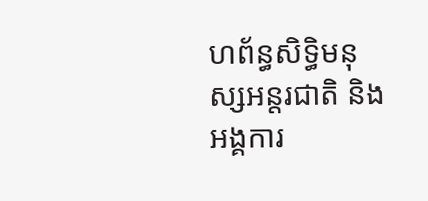ហព័ន្ធសិទ្ធិមនុស្សអន្តរជាតិ និងអង្គការ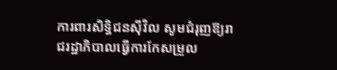ការពារសិទ្ធិជនស៊ីវិល សូមជំរុញឱ្យរាជរដ្ឋាភិបាលធ្វើការកែសម្រួល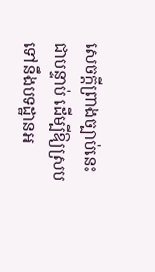សេចក្ដីព្រាងច្បាប់នេះជាបន្ទាប់ ដើម្បីឱ្យស្របទៅនឹងបទដ្ឋានអ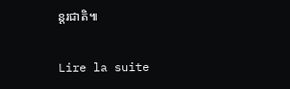ន្តរជាតិ៕

Lire la suite